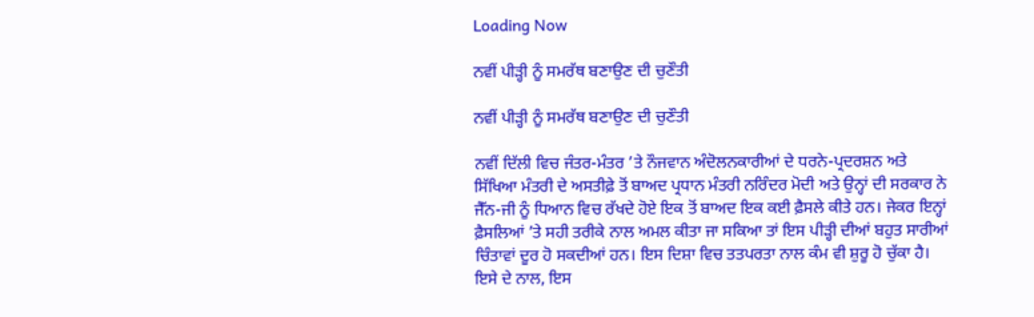Loading Now

ਨਵੀਂ ਪੀੜ੍ਹੀ ਨੂੰ ਸਮਰੱਥ ਬਣਾਉਣ ਦੀ ਚੁਣੌਤੀ

ਨਵੀਂ ਪੀੜ੍ਹੀ ਨੂੰ ਸਮਰੱਥ ਬਣਾਉਣ ਦੀ ਚੁਣੌਤੀ

ਨਵੀਂ ਦਿੱਲੀ ਵਿਚ ਜੰਤਰ-ਮੰਤਰ ’ਤੇ ਨੌਜਵਾਨ ਅੰਦੋਲਨਕਾਰੀਆਂ ਦੇ ਧਰਨੇ-ਪ੍ਰਦਰਸ਼ਨ ਅਤੇ ਸਿੱਖਿਆ ਮੰਤਰੀ ਦੇ ਅਸਤੀਫ਼ੇ ਤੋਂ ਬਾਅਦ ਪ੍ਰਧਾਨ ਮੰਤਰੀ ਨਰਿੰਦਰ ਮੋਦੀ ਅਤੇ ਉਨ੍ਹਾਂ ਦੀ ਸਰਕਾਰ ਨੇ ਜੈੱਨ-ਜੀ ਨੂੰ ਧਿਆਨ ਵਿਚ ਰੱਖਦੇ ਹੋਏ ਇਕ ਤੋਂ ਬਾਅਦ ਇਕ ਕਈ ਫ਼ੈਸਲੇ ਕੀਤੇ ਹਨ। ਜੇਕਰ ਇਨ੍ਹਾਂ ਫ਼ੈਸਲਿਆਂ ’ਤੇ ਸਹੀ ਤਰੀਕੇ ਨਾਲ ਅਮਲ ਕੀਤਾ ਜਾ ਸਕਿਆ ਤਾਂ ਇਸ ਪੀੜ੍ਹੀ ਦੀਆਂ ਬਹੁਤ ਸਾਰੀਆਂ ਚਿੰਤਾਵਾਂ ਦੂਰ ਹੋ ਸਕਦੀਆਂ ਹਨ। ਇਸ ਦਿਸ਼ਾ ਵਿਚ ਤਤਪਰਤਾ ਨਾਲ ਕੰਮ ਵੀ ਸ਼ੁਰੂ ਹੋ ਚੁੱਕਾ ਹੈ। ਇਸੇ ਦੇ ਨਾਲ, ਇਸ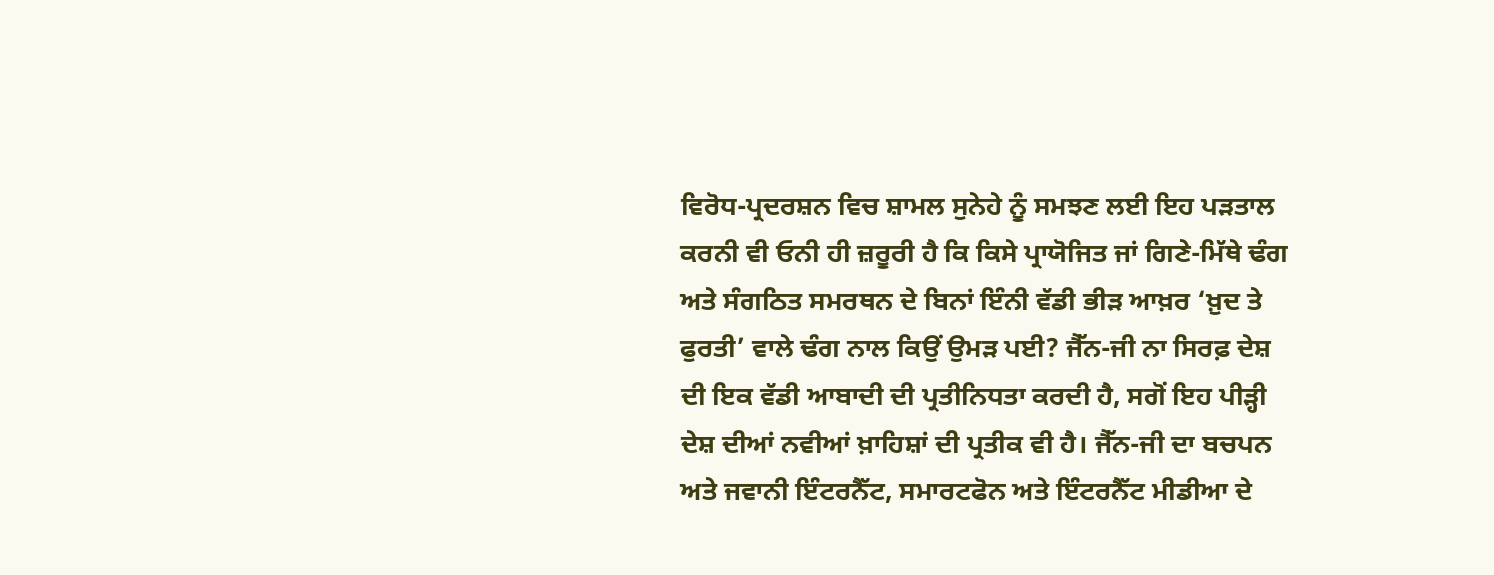ਵਿਰੋਧ-ਪ੍ਰਦਰਸ਼ਨ ਵਿਚ ਸ਼ਾਮਲ ਸੁਨੇਹੇ ਨੂੰ ਸਮਝਣ ਲਈ ਇਹ ਪੜਤਾਲ ਕਰਨੀ ਵੀ ਓਨੀ ਹੀ ਜ਼ਰੂਰੀ ਹੈ ਕਿ ਕਿਸੇ ਪ੍ਰਾਯੋਜਿਤ ਜਾਂ ਗਿਣੇ-ਮਿੱਥੇ ਢੰਗ ਅਤੇ ਸੰਗਠਿਤ ਸਮਰਥਨ ਦੇ ਬਿਨਾਂ ਇੰਨੀ ਵੱਡੀ ਭੀੜ ਆਖ਼ਰ ‘ਖ਼ੁਦ ਤੇ ਫੁਰਤੀ’ ਵਾਲੇ ਢੰਗ ਨਾਲ ਕਿਉਂ ਉਮੜ ਪਈ? ਜੈੱਨ-ਜੀ ਨਾ ਸਿਰਫ਼ ਦੇਸ਼ ਦੀ ਇਕ ਵੱਡੀ ਆਬਾਦੀ ਦੀ ਪ੍ਰਤੀਨਿਧਤਾ ਕਰਦੀ ਹੈ, ਸਗੋਂ ਇਹ ਪੀੜ੍ਹੀ ਦੇਸ਼ ਦੀਆਂ ਨਵੀਆਂ ਖ਼ਾਹਿਸ਼ਾਂ ਦੀ ਪ੍ਰਤੀਕ ਵੀ ਹੈ। ਜੈੱਨ-ਜੀ ਦਾ ਬਚਪਨ ਅਤੇ ਜਵਾਨੀ ਇੰਟਰਨੈੱਟ, ਸਮਾਰਟਫੋਨ ਅਤੇ ਇੰਟਰਨੈੱਟ ਮੀਡੀਆ ਦੇ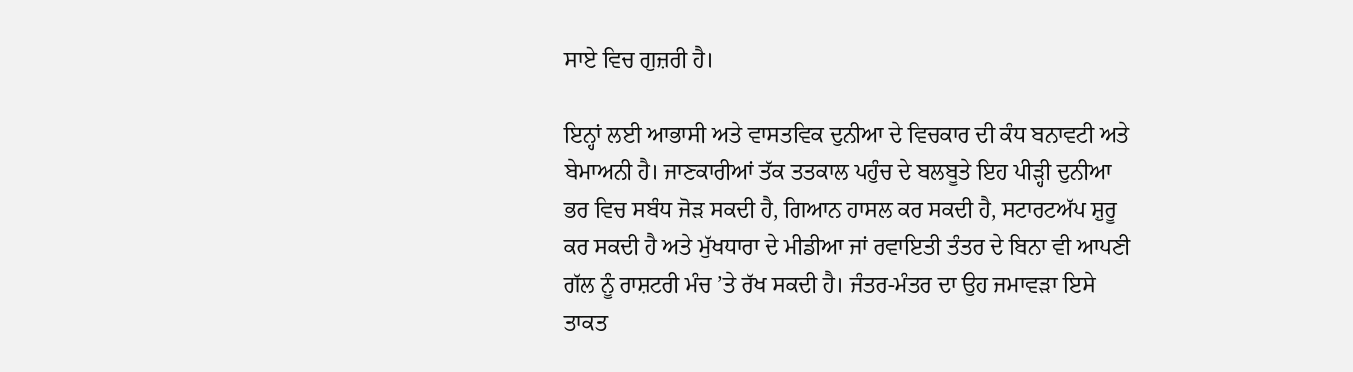ਸਾਏ ਵਿਚ ਗੁਜ਼ਰੀ ਹੈ।

ਇਨ੍ਹਾਂ ਲਈ ਆਭਾਸੀ ਅਤੇ ਵਾਸਤਵਿਕ ਦੁਨੀਆ ਦੇ ਵਿਚਕਾਰ ਦੀ ਕੰਧ ਬਨਾਵਟੀ ਅਤੇ ਬੇਮਾਅਨੀ ਹੈ। ਜਾਣਕਾਰੀਆਂ ਤੱਕ ਤਤਕਾਲ ਪਹੁੰਚ ਦੇ ਬਲਬੂਤੇ ਇਹ ਪੀੜ੍ਹੀ ਦੁਨੀਆ ਭਰ ਵਿਚ ਸਬੰਧ ਜੋੜ ਸਕਦੀ ਹੈ, ਗਿਆਨ ਹਾਸਲ ਕਰ ਸਕਦੀ ਹੈ, ਸਟਾਰਟਅੱਪ ਸ਼ੁਰੂ ਕਰ ਸਕਦੀ ਹੈ ਅਤੇ ਮੁੱਖਧਾਰਾ ਦੇ ਮੀਡੀਆ ਜਾਂ ਰਵਾਇਤੀ ਤੰਤਰ ਦੇ ਬਿਨਾ ਵੀ ਆਪਣੀ ਗੱਲ ਨੂੰ ਰਾਸ਼ਟਰੀ ਮੰਚ ’ਤੇ ਰੱਖ ਸਕਦੀ ਹੈ। ਜੰਤਰ-ਮੰਤਰ ਦਾ ਉਹ ਜਮਾਵੜਾ ਇਸੇ ਤਾਕਤ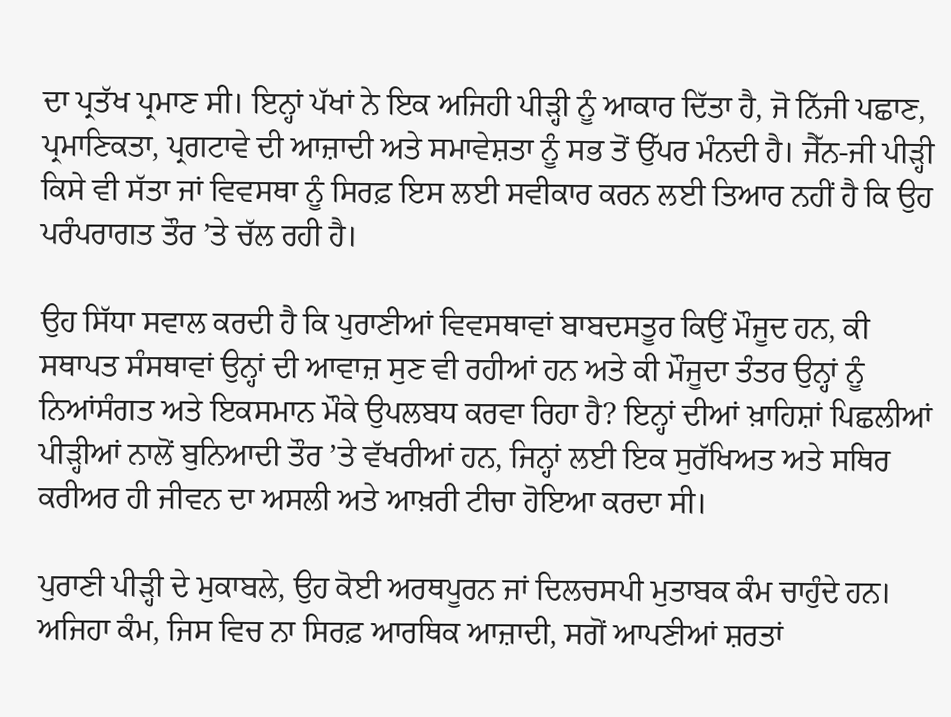ਦਾ ਪ੍ਰਤੱਖ ਪ੍ਰਮਾਣ ਸੀ। ਇਨ੍ਹਾਂ ਪੱਖਾਂ ਨੇ ਇਕ ਅਜਿਹੀ ਪੀੜ੍ਹੀ ਨੂੰ ਆਕਾਰ ਦਿੱਤਾ ਹੈ, ਜੋ ਨਿੱਜੀ ਪਛਾਣ, ਪ੍ਰਮਾਣਿਕਤਾ, ਪ੍ਰਗਟਾਵੇ ਦੀ ਆਜ਼ਾਦੀ ਅਤੇ ਸਮਾਵੇਸ਼ਤਾ ਨੂੰ ਸਭ ਤੋਂ ਉੱਪਰ ਮੰਨਦੀ ਹੈ। ਜੈੱਨ-ਜੀ ਪੀੜ੍ਹੀ ਕਿਸੇ ਵੀ ਸੱਤਾ ਜਾਂ ਵਿਵਸਥਾ ਨੂੰ ਸਿਰਫ਼ ਇਸ ਲਈ ਸਵੀਕਾਰ ਕਰਨ ਲਈ ਤਿਆਰ ਨਹੀਂ ਹੈ ਕਿ ਉਹ ਪਰੰਪਰਾਗਤ ਤੌਰ ’ਤੇ ਚੱਲ ਰਹੀ ਹੈ।

ਉਹ ਸਿੱਧਾ ਸਵਾਲ ਕਰਦੀ ਹੈ ਕਿ ਪੁਰਾਣੀਆਂ ਵਿਵਸਥਾਵਾਂ ਬਾਬਦਸਤੂਰ ਕਿਉਂ ਮੌਜੂਦ ਹਨ, ਕੀ ਸਥਾਪਤ ਸੰਸਥਾਵਾਂ ਉਨ੍ਹਾਂ ਦੀ ਆਵਾਜ਼ ਸੁਣ ਵੀ ਰਹੀਆਂ ਹਨ ਅਤੇ ਕੀ ਮੌਜੂਦਾ ਤੰਤਰ ਉਨ੍ਹਾਂ ਨੂੰ ਨਿਆਂਸੰਗਤ ਅਤੇ ਇਕਸਮਾਨ ਮੌਕੇ ਉਪਲਬਧ ਕਰਵਾ ਰਿਹਾ ਹੈ? ਇਨ੍ਹਾਂ ਦੀਆਂ ਖ਼ਾਹਿਸ਼ਾਂ ਪਿਛਲੀਆਂ ਪੀੜ੍ਹੀਆਂ ਨਾਲੋਂ ਬੁਨਿਆਦੀ ਤੌਰ ’ਤੇ ਵੱਖਰੀਆਂ ਹਨ, ਜਿਨ੍ਹਾਂ ਲਈ ਇਕ ਸੁਰੱਖਿਅਤ ਅਤੇ ਸਥਿਰ ਕਰੀਅਰ ਹੀ ਜੀਵਨ ਦਾ ਅਸਲੀ ਅਤੇ ਆਖ਼ਰੀ ਟੀਚਾ ਹੋਇਆ ਕਰਦਾ ਸੀ।

ਪੁਰਾਣੀ ਪੀੜ੍ਹੀ ਦੇ ਮੁਕਾਬਲੇ, ਉਹ ਕੋਈ ਅਰਥਪੂਰਨ ਜਾਂ ਦਿਲਚਸਪੀ ਮੁਤਾਬਕ ਕੰਮ ਚਾਹੁੰਦੇ ਹਨ। ਅਜਿਹਾ ਕੰਮ, ਜਿਸ ਵਿਚ ਨਾ ਸਿਰਫ਼ ਆਰਥਿਕ ਆਜ਼ਾਦੀ, ਸਗੋਂ ਆਪਣੀਆਂ ਸ਼ਰਤਾਂ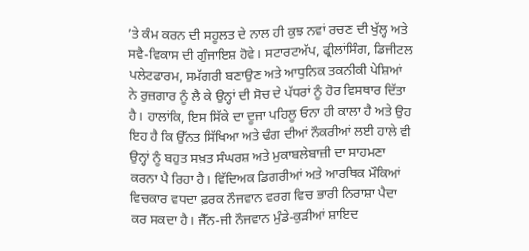’ਤੇ ਕੰਮ ਕਰਨ ਦੀ ਸਹੂਲਤ ਦੇ ਨਾਲ ਹੀ ਕੁਝ ਨਵਾਂ ਰਚਣ ਦੀ ਖੁੱਲ੍ਹ ਅਤੇ ਸਵੈ-ਵਿਕਾਸ ਦੀ ਗੁੰਜਾਇਸ਼ ਹੋਵੇ। ਸਟਾਰਟਅੱਪ, ਫ੍ਰੀਲਾਂਸਿੰਗ, ਡਿਜੀਟਲ ਪਲੇਟਫਾਰਮ, ਸਮੱਗਰੀ ਬਣਾਉਣ ਅਤੇ ਆਧੁਨਿਕ ਤਕਨੀਕੀ ਪੇਸ਼ਿਆਂ ਨੇ ਰੁਜ਼ਗਾਰ ਨੂੰ ਲੈ ਕੇ ਉਨ੍ਹਾਂ ਦੀ ਸੋਚ ਦੇ ਪੱਧਰਾਂ ਨੂੰ ਹੋਰ ਵਿਸਥਾਰ ਦਿੱਤਾ ਹੈ। ਹਾਲਾਂਕਿ, ਇਸ ਸਿੱਕੇ ਦਾ ਦੂਜਾ ਪਹਿਲੂ ਓਨਾ ਹੀ ਕਾਲਾ ਹੈ ਅਤੇ ਉਹ ਇਹ ਹੈ ਕਿ ਉੱਨਤ ਸਿੱਖਿਆ ਅਤੇ ਢੰਗ ਦੀਆਂ ਨੌਕਰੀਆਂ ਲਈ ਹਾਲੇ ਵੀ ਉਨ੍ਹਾਂ ਨੂੰ ਬਹੁਤ ਸਖ਼ਤ ਸੰਘਰਸ਼ ਅਤੇ ਮੁਕਾਬਲੇਬਾਜ਼ੀ ਦਾ ਸਾਹਮਣਾ ਕਰਨਾ ਪੈ ਰਿਹਾ ਹੈ। ਵਿੱਦਿਅਕ ਡਿਗਰੀਆਂ ਅਤੇ ਆਰਥਿਕ ਮੌਕਿਆਂ ਵਿਚਕਾਰ ਵਧਦਾ ਫ਼ਰਕ ਨੌਜਵਾਨ ਵਰਗ ਵਿਚ ਭਾਰੀ ਨਿਰਾਸ਼ਾ ਪੈਦਾ ਕਰ ਸਕਦਾ ਹੈ। ਜੈੱਨ-ਜੀ ਨੌਜਵਾਨ ਮੁੰਡੇ-ਕੁੜੀਆਂ ਸ਼ਾਇਦ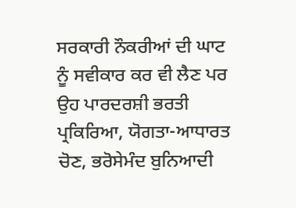ਸਰਕਾਰੀ ਨੌਕਰੀਆਂ ਦੀ ਘਾਟ ਨੂੰ ਸਵੀਕਾਰ ਕਰ ਵੀ ਲੈਣ ਪਰ ਉਹ ਪਾਰਦਰਸ਼ੀ ਭਰਤੀ ਪ੍ਰਕਿਰਿਆ, ਯੋਗਤਾ-ਆਧਾਰਤ ਚੋਣ, ਭਰੋਸੇਮੰਦ ਬੁਨਿਆਦੀ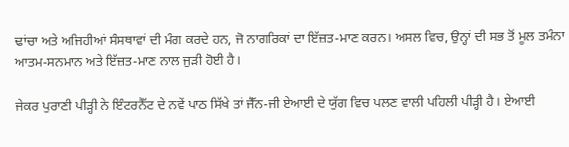ਢਾਂਚਾ ਅਤੇ ਅਜਿਹੀਆਂ ਸੰਸਥਾਵਾਂ ਦੀ ਮੰਗ ਕਰਦੇ ਹਨ, ਜੋ ਨਾਗਰਿਕਾਂ ਦਾ ਇੱਜ਼ਤ-ਮਾਣ ਕਰਨ। ਅਸਲ ਵਿਚ, ਉਨ੍ਹਾਂ ਦੀ ਸਭ ਤੋਂ ਮੂਲ ਤਮੰਨਾ ਆਤਮ-ਸਨਮਾਨ ਅਤੇ ਇੱਜ਼ਤ-ਮਾਣ ਨਾਲ ਜੁੜੀ ਹੋਈ ਹੈ।

ਜੇਕਰ ਪੁਰਾਣੀ ਪੀੜ੍ਹੀ ਨੇ ਇੰਟਰਨੈੱਟ ਦੇ ਨਵੇਂ ਪਾਠ ਸਿੱਖੇ ਤਾਂ ਜੈੱਨ-ਜੀ ਏਆਈ ਦੇ ਯੁੱਗ ਵਿਚ ਪਲਣ ਵਾਲੀ ਪਹਿਲੀ ਪੀੜ੍ਹੀ ਹੈ। ਏਆਈ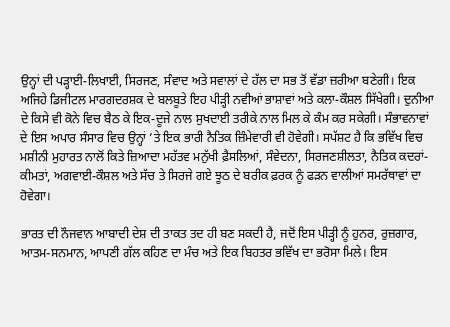ਉਨ੍ਹਾਂ ਦੀ ਪੜ੍ਹਾਈ-ਲਿਖਾਈ, ਸਿਰਜਣ, ਸੰਵਾਦ ਅਤੇ ਸਵਾਲਾਂ ਦੇ ਹੱਲ ਦਾ ਸਭ ਤੋਂ ਵੱਡਾ ਜ਼ਰੀਆ ਬਣੇਗੀ। ਇਕ ਅਜਿਹੇ ਡਿਜੀਟਲ ਮਾਰਗਦਰਸ਼ਕ ਦੇ ਬਲਬੂਤੇ ਇਹ ਪੀੜ੍ਹੀ ਨਵੀਆਂ ਭਾਸ਼ਾਵਾਂ ਅਤੇ ਕਲਾ-ਕੌਸ਼ਲ ਸਿੱਖੇਗੀ। ਦੁਨੀਆ ਦੇ ਕਿਸੇ ਵੀ ਕੋਨੇ ਵਿਚ ਬੈਠ ਕੇ ਇਕ-ਦੂਜੇ ਨਾਲ ਸੁਖਦਾਈ ਤਰੀਕੇ ਨਾਲ ਮਿਲ ਕੇ ਕੰਮ ਕਰ ਸਕੇਗੀ। ਸੰਭਾਵਨਾਵਾਂ ਦੇ ਇਸ ਅਪਾਰ ਸੰਸਾਰ ਵਿਚ ਉਨ੍ਹਾਂ ’ਤੇ ਇਕ ਭਾਰੀ ਨੈਤਿਕ ਜ਼ਿੰਮੇਵਾਰੀ ਵੀ ਹੋਵੇਗੀ। ਸਪੱਸ਼ਟ ਹੈ ਕਿ ਭਵਿੱਖ ਵਿਚ ਮਸ਼ੀਨੀ ਮੁਹਾਰਤ ਨਾਲੋਂ ਕਿਤੇ ਜ਼ਿਆਦਾ ਮਹੱਤਵ ਮਨੁੱਖੀ ਫ਼ੈਸਲਿਆਂ, ਸੰਵੇਦਨਾ, ਸਿਰਜਣਸ਼ੀਲਤਾ, ਨੈਤਿਕ ਕਦਰਾਂ-ਕੀਮਤਾਂ, ਅਗਵਾਈ-ਕੌਸ਼ਲ ਅਤੇ ਸੱਚ ਤੇ ਸਿਰਜੇ ਗਏ ਝੂਠ ਦੇ ਬਰੀਕ ਫ਼ਰਕ ਨੂੰ ਫੜਨ ਵਾਲੀਆਂ ਸਮਰੱਥਾਵਾਂ ਦਾ ਹੋਵੇਗਾ।

ਭਾਰਤ ਦੀ ਨੌਜਵਾਨ ਆਬਾਦੀ ਦੇਸ਼ ਦੀ ਤਾਕਤ ਤਦ ਹੀ ਬਣ ਸਕਦੀ ਹੈ, ਜਦੋਂ ਇਸ ਪੀੜ੍ਹੀ ਨੂੰ ਹੁਨਰ, ਰੁਜ਼ਗਾਰ, ਆਤਮ-ਸਨਮਾਨ, ਆਪਣੀ ਗੱਲ ਕਹਿਣ ਦਾ ਮੰਚ ਅਤੇ ਇਕ ਬਿਹਤਰ ਭਵਿੱਖ ਦਾ ਭਰੋਸਾ ਮਿਲੇ। ਇਸ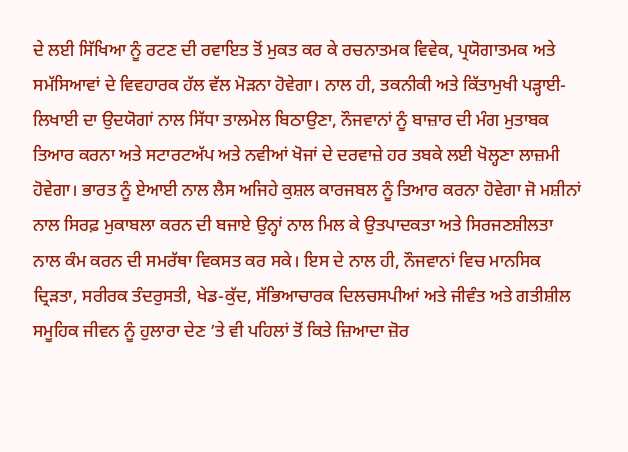ਦੇ ਲਈ ਸਿੱਖਿਆ ਨੂੰ ਰਟਣ ਦੀ ਰਵਾਇਤ ਤੋਂ ਮੁਕਤ ਕਰ ਕੇ ਰਚਨਾਤਮਕ ਵਿਵੇਕ, ਪ੍ਰਯੋਗਾਤਮਕ ਅਤੇ ਸਮੱਸਿਆਵਾਂ ਦੇ ਵਿਵਹਾਰਕ ਹੱਲ ਵੱਲ ਮੋੜਨਾ ਹੋਵੇਗਾ। ਨਾਲ ਹੀ, ਤਕਨੀਕੀ ਅਤੇ ਕਿੱਤਾਮੁਖੀ ਪੜ੍ਹਾਈ-ਲਿਖਾਈ ਦਾ ਉਦਯੋਗਾਂ ਨਾਲ ਸਿੱਧਾ ਤਾਲਮੇਲ ਬਿਠਾਉਣਾ, ਨੌਜਵਾਨਾਂ ਨੂੰ ਬਾਜ਼ਾਰ ਦੀ ਮੰਗ ਮੁਤਾਬਕ ਤਿਆਰ ਕਰਨਾ ਅਤੇ ਸਟਾਰਟਅੱਪ ਅਤੇ ਨਵੀਆਂ ਖੋਜਾਂ ਦੇ ਦਰਵਾਜ਼ੇ ਹਰ ਤਬਕੇ ਲਈ ਖੋਲ੍ਹਣਾ ਲਾਜ਼ਮੀ ਹੋਵੇਗਾ। ਭਾਰਤ ਨੂੰ ਏਆਈ ਨਾਲ ਲੈਸ ਅਜਿਹੇ ਕੁਸ਼ਲ ਕਾਰਜਬਲ ਨੂੰ ਤਿਆਰ ਕਰਨਾ ਹੋਵੇਗਾ ਜੋ ਮਸ਼ੀਨਾਂ ਨਾਲ ਸਿਰਫ਼ ਮੁਕਾਬਲਾ ਕਰਨ ਦੀ ਬਜਾਏ ਉਨ੍ਹਾਂ ਨਾਲ ਮਿਲ ਕੇ ਉਤਪਾਦਕਤਾ ਅਤੇ ਸਿਰਜਣਸ਼ੀਲਤਾ ਨਾਲ ਕੰਮ ਕਰਨ ਦੀ ਸਮਰੱਥਾ ਵਿਕਸਤ ਕਰ ਸਕੇ। ਇਸ ਦੇ ਨਾਲ ਹੀ, ਨੌਜਵਾਨਾਂ ਵਿਚ ਮਾਨਸਿਕ ਦ੍ਰਿੜਤਾ, ਸਰੀਰਕ ਤੰਦਰੁਸਤੀ, ਖੇਡ-ਕੁੱਦ, ਸੱਭਿਆਚਾਰਕ ਦਿਲਚਸਪੀਆਂ ਅਤੇ ਜੀਵੰਤ ਅਤੇ ਗਤੀਸ਼ੀਲ ਸਮੂਹਿਕ ਜੀਵਨ ਨੂੰ ਹੁਲਾਰਾ ਦੇਣ ’ਤੇ ਵੀ ਪਹਿਲਾਂ ਤੋਂ ਕਿਤੇ ਜ਼ਿਆਦਾ ਜ਼ੋਰ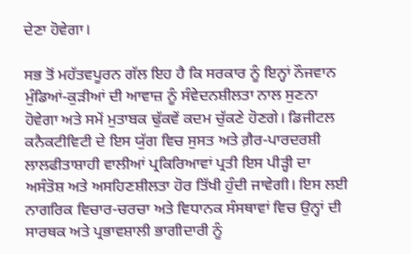ਦੇਣਾ ਹੋਵੇਗਾ।

ਸਭ ਤੋਂ ਮਹੱਤਵਪੂਰਨ ਗੱਲ ਇਹ ਹੈ ਕਿ ਸਰਕਾਰ ਨੂੰ ਇਨ੍ਹਾਂ ਨੌਜਵਾਨ ਮੁੰਡਿਆਂ-ਕੁੜੀਆਂ ਦੀ ਆਵਾਜ਼ ਨੂੰ ਸੰਵੇਦਨਸ਼ੀਲਤਾ ਨਾਲ ਸੁਣਨਾ ਹੋਵੇਗਾ ਅਤੇ ਸਮੇਂ ਮੁਤਾਬਕ ਢੁੱਕਵੇਂ ਕਦਮ ਚੁੱਕਣੇ ਹੋਣਗੇ। ਡਿਜੀਟਲ ਕਨੈਕਟੀਵਿਟੀ ਦੇ ਇਸ ਯੁੱਗ ਵਿਚ ਸੁਸਤ ਅਤੇ ਗ਼ੈਰ-ਪਾਰਦਰਸ਼ੀ ਲਾਲਫੀਤਾਸ਼ਾਹੀ ਵਾਲੀਆਂ ਪ੍ਰਕਿਰਿਆਵਾਂ ਪ੍ਰਤੀ ਇਸ ਪੀੜ੍ਹੀ ਦਾ ਅਸੰਤੋਸ਼ ਅਤੇ ਅਸਹਿਣਸ਼ੀਲਤਾ ਹੋਰ ਤਿੱਖੀ ਹੁੰਦੀ ਜਾਵੇਗੀ। ਇਸ ਲਈ ਨਾਗਰਿਕ ਵਿਚਾਰ-ਚਰਚਾ ਅਤੇ ਵਿਧਾਨਕ ਸੰਸਥਾਵਾਂ ਵਿਚ ਉਨ੍ਹਾਂ ਦੀ ਸਾਰਥਕ ਅਤੇ ਪ੍ਰਭਾਵਸ਼ਾਲੀ ਭਾਗੀਦਾਰੀ ਨੂੰ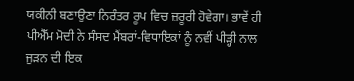ਯਕੀਨੀ ਬਣਾਉਣਾ ਨਿਰੰਤਰ ਰੂਪ ਵਿਚ ਜ਼ਰੂਰੀ ਹੋਵੇਗਾ। ਭਾਵੇਂ ਹੀ ਪੀਐੱਮ ਮੋਦੀ ਨੇ ਸੰਸਦ ਮੈਂਬਰਾਂ-ਵਿਧਾਇਕਾਂ ਨੂੰ ਨਵੀਂ ਪੀੜ੍ਹੀ ਨਾਲ ਜੁੜਨ ਦੀ ਇਕ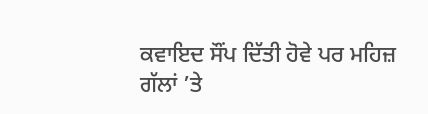ਕਵਾਇਦ ਸੌਂਪ ਦਿੱਤੀ ਹੋਵੇ ਪਰ ਮਹਿਜ਼ ਗੱਲਾਂ ’ਤੇ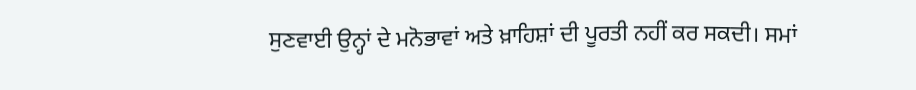ਸੁਣਵਾਈ ਉਨ੍ਹਾਂ ਦੇ ਮਨੋਭਾਵਾਂ ਅਤੇ ਖ਼ਾਹਿਸ਼ਾਂ ਦੀ ਪੂਰਤੀ ਨਹੀਂ ਕਰ ਸਕਦੀ। ਸਮਾਂ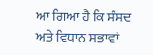ਆ ਗਿਆ ਹੈ ਕਿ ਸੰਸਦ ਅਤੇ ਵਿਧਾਨ ਸਭਾਵਾਂ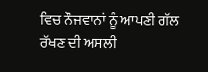ਵਿਚ ਨੌਜਵਾਨਾਂ ਨੂੰ ਆਪਣੀ ਗੱਲ ਰੱਖਣ ਦੀ ਅਸਲੀ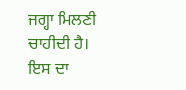ਜਗ੍ਹਾ ਮਿਲਣੀ ਚਾਹੀਦੀ ਹੈ। ਇਸ ਦਾ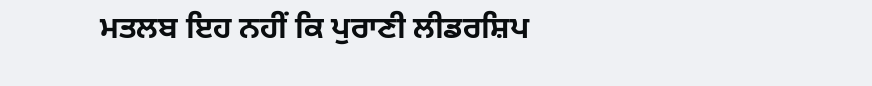ਮਤਲਬ ਇਹ ਨਹੀਂ ਕਿ ਪੁਰਾਣੀ ਲੀਡਰਸ਼ਿਪ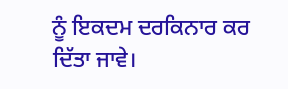ਨੂੰ ਇਕਦਮ ਦਰਕਿਨਾਰ ਕਰ ਦਿੱਤਾ ਜਾਵੇ।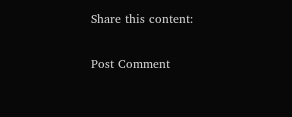Share this content:

Post Comment